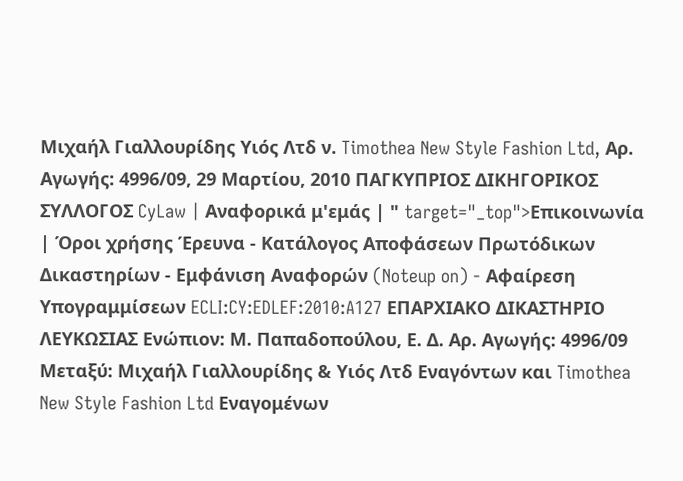Μιχαήλ Γιαλλουρίδης Υιός Λτδ ν. Timothea New Style Fashion Ltd, Αρ. Αγωγής: 4996/09, 29 Μαρτίου, 2010 ΠΑΓΚΥΠΡΙΟΣ ΔΙΚΗΓΟΡΙΚΟΣ ΣΥΛΛΟΓΟΣ CyLaw | Αναφορικά μ'εμάς | " target="_top">Επικοινωνία | Όροι χρήσης Έρευνα - Κατάλογος Αποφάσεων Πρωτόδικων Δικαστηρίων - Εμφάνιση Αναφορών (Noteup on) - Αφαίρεση Υπογραμμίσεων ECLI:CY:EDLEF:2010:A127 ΕΠΑΡΧΙΑΚΟ ΔΙΚΑΣΤΗΡΙΟ ΛΕΥΚΩΣΙΑΣ Ενώπιον: Μ. Παπαδοπούλου, Ε. Δ. Αρ. Αγωγής: 4996/09 Μεταξύ: Μιχαήλ Γιαλλουρίδης & Υιός Λτδ Εναγόντων και Timothea New Style Fashion Ltd Εναγομένων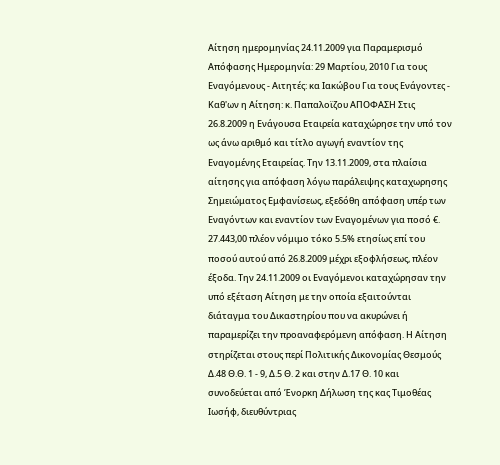Αίτηση ημερομηνίας 24.11.2009 για Παραμερισμό Απόφασης Ημερομηνία: 29 Μαρτίου, 2010 Για τους Εναγόμενους - Αιτητές: κα Ιακώβου Για τους Ενάγοντες - Καθ'ων η Αίτηση: κ. Παπαλοϊζου ΑΠΟΦΑΣΗ Στις 26.8.2009 η Ενάγουσα Εταιρεία καταχώρησε την υπό τον ως άνω αριθμό και τίτλο αγωγή εναντίον της Εναγομένης Εταιρείας. Την 13.11.2009, στα πλαίσια αίτησης για απόφαση λόγω παράλειψης καταχωρησης Σημειώματος Εμφανίσεως, εξεδόθη απόφαση υπέρ των Εναγόντων και εναντίον των Εναγομένων για ποσό €. 27.443,00 πλέον νόμιμο τόκο 5.5% ετησίως επί του ποσού αυτού από 26.8.2009 μέχρι εξοφλήσεως, πλέον έξοδα. Την 24.11.2009 οι Εναγόμενοι καταχώρησαν την υπό εξέταση Αίτηση με την οποία εξαιτούνται διάταγμα του Δικαστηρίου που να ακυρώνει ή παραμερίζει την προαναφερόμενη απόφαση. Η Αίτηση στηρίζεται στους περί Πολιτικής Δικονομίας Θεσμούς Δ.48 Θ.Θ. 1 - 9, Δ.5 Θ. 2 και στην Δ.17 Θ. 10 και συνοδεύεται από Ένορκη Δήλωση της κας Τιμοθέας Ιωσήφ, διευθύντριας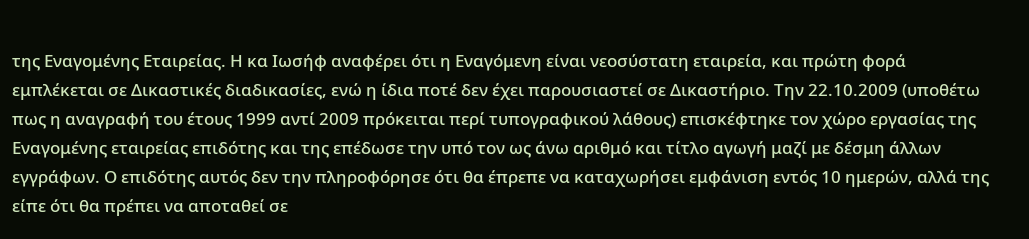της Εναγομένης Εταιρείας. Η κα Ιωσήφ αναφέρει ότι η Εναγόμενη είναι νεοσύστατη εταιρεία, και πρώτη φορά εμπλέκεται σε Δικαστικές διαδικασίες, ενώ η ίδια ποτέ δεν έχει παρουσιαστεί σε Δικαστήριο. Την 22.10.2009 (υποθέτω πως η αναγραφή του έτους 1999 αντί 2009 πρόκειται περί τυπογραφικού λάθους) επισκέφτηκε τον χώρο εργασίας της Εναγομένης εταιρείας επιδότης και της επέδωσε την υπό τον ως άνω αριθμό και τίτλο αγωγή μαζί με δέσμη άλλων εγγράφων. Ο επιδότης αυτός δεν την πληροφόρησε ότι θα έπρεπε να καταχωρήσει εμφάνιση εντός 10 ημερών, αλλά της είπε ότι θα πρέπει να αποταθεί σε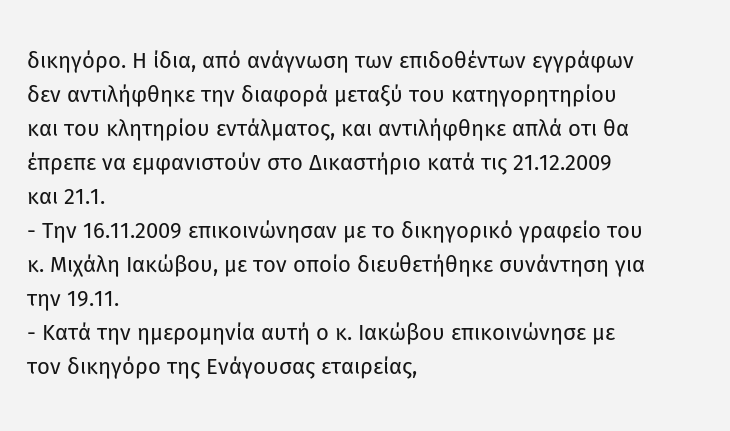δικηγόρο. Η ίδια, από ανάγνωση των επιδοθέντων εγγράφων δεν αντιλήφθηκε την διαφορά μεταξύ του κατηγορητηρίου και του κλητηρίου εντάλματος, και αντιλήφθηκε απλά οτι θα έπρεπε να εμφανιστούν στο Δικαστήριο κατά τις 21.12.2009 και 21.1.
- Την 16.11.2009 επικοινώνησαν με το δικηγορικό γραφείο του κ. Μιχάλη Ιακώβου, με τον οποίο διευθετήθηκε συνάντηση για την 19.11.
- Κατά την ημερομηνία αυτή ο κ. Ιακώβου επικοινώνησε με τον δικηγόρο της Ενάγουσας εταιρείας,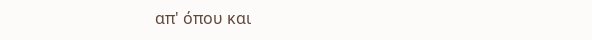απ' όπου και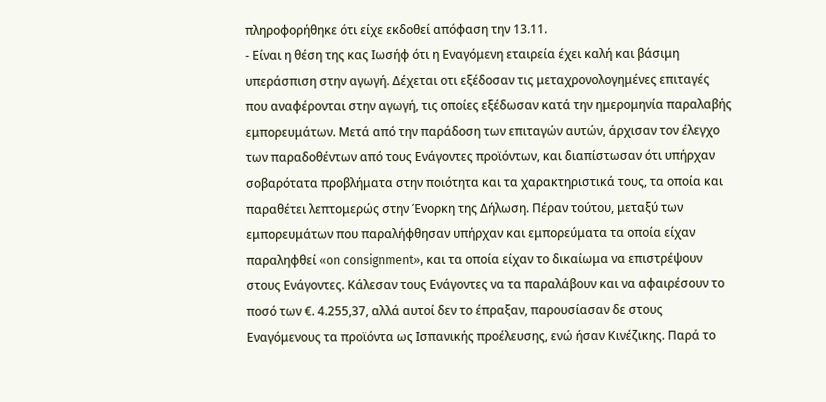πληροφορήθηκε ότι είχε εκδοθεί απόφαση την 13.11.
- Είναι η θέση της κας Ιωσήφ ότι η Εναγόμενη εταιρεία έχει καλή και βάσιμη υπεράσπιση στην αγωγή. Δέχεται οτι εξέδοσαν τις μεταχρονολογημένες επιταγές που αναφέρονται στην αγωγή, τις οποίες εξέδωσαν κατά την ημερομηνία παραλαβής εμπορευμάτων. Μετά από την παράδοση των επιταγών αυτών, άρχισαν τον έλεγχο των παραδοθέντων από τους Ενάγοντες προϊόντων, και διαπίστωσαν ότι υπήρχαν σοβαρότατα προβλήματα στην ποιότητα και τα χαρακτηριστικά τους, τα οποία και παραθέτει λεπτομερώς στην Ένορκη της Δήλωση. Πέραν τούτου, μεταξύ των εμπορευμάτων που παραλήφθησαν υπήρχαν και εμπορεύματα τα οποία είχαν παραληφθεί «on consignment», και τα οποία είχαν το δικαίωμα να επιστρέψουν στους Ενάγοντες. Κάλεσαν τους Ενάγοντες να τα παραλάβουν και να αφαιρέσουν το ποσό των €. 4.255,37, αλλά αυτοί δεν το έπραξαν, παρουσίασαν δε στους Εναγόμενους τα προϊόντα ως Ισπανικής προέλευσης, ενώ ήσαν Κινέζικης. Παρά το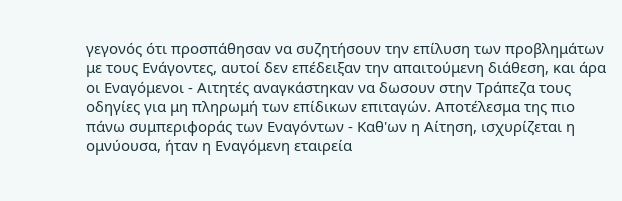γεγονός ότι προσπάθησαν να συζητήσουν την επίλυση των προβλημάτων με τους Ενάγοντες, αυτοί δεν επέδειξαν την απαιτούμενη διάθεση, και άρα οι Εναγόμενοι - Αιτητές αναγκάστηκαν να δωσουν στην Τράπεζα τους οδηγίες για μη πληρωμή των επίδικων επιταγών. Αποτέλεσμα της πιο πάνω συμπεριφοράς των Εναγόντων - Καθ'ων η Αίτηση, ισχυρίζεται η ομνύουσα, ήταν η Εναγόμενη εταιρεία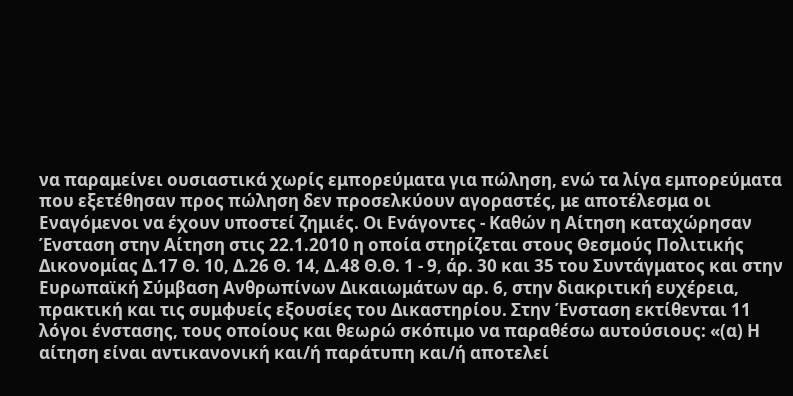να παραμείνει ουσιαστικά χωρίς εμπορεύματα για πώληση, ενώ τα λίγα εμπορεύματα που εξετέθησαν προς πώληση δεν προσελκύουν αγοραστές, με αποτέλεσμα οι Εναγόμενοι να έχουν υποστεί ζημιές. Οι Ενάγοντες - Καθών η Αίτηση καταχώρησαν Ένσταση στην Αίτηση στις 22.1.2010 η οποία στηρίζεται στους Θεσμούς Πολιτικής Δικονομίας Δ.17 Θ. 10, Δ.26 Θ. 14, Δ.48 Θ.Θ. 1 - 9, άρ. 30 και 35 του Συντάγματος και στην Ευρωπαϊκή Σύμβαση Ανθρωπίνων Δικαιωμάτων αρ. 6, στην διακριτική ευχέρεια, πρακτική και τις συμφυείς εξουσίες του Δικαστηρίου. Στην Ένσταση εκτίθενται 11 λόγοι ένστασης, τους οποίους και θεωρώ σκόπιμο να παραθέσω αυτούσιους: «(α) Η αίτηση είναι αντικανονική και/ή παράτυπη και/ή αποτελεί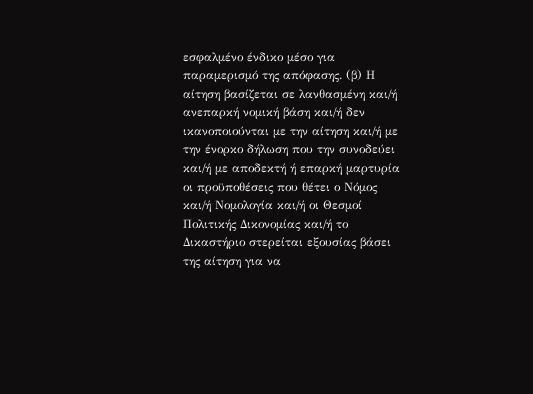εσφαλμένο ένδικο μέσο για παραμερισμό της απόφασης. (β) Η αίτηση βασίζεται σε λανθασμένη και/ή ανεπαρκή νομική βάση και/ή δεν ικανοποιούνται με την αίτηση και/ή με την ένορκο δήλωση που την συνοδεύει και/ή με αποδεκτή ή επαρκή μαρτυρία οι προϋποθέσεις που θέτει ο Νόμος και/ή Νομολογία και/ή οι Θεσμοί Πολιτικής Δικονομίας και/ή το Δικαστήριο στερείται εξουσίας βάσει της αίτηση για να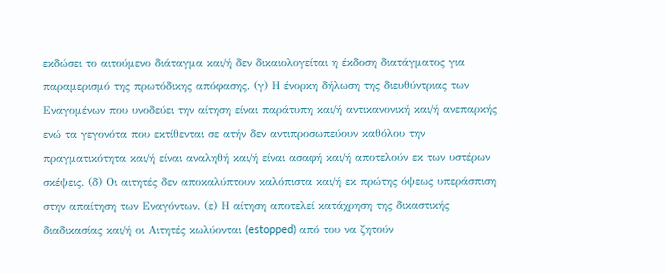εκδώσει το αιτούμενο διάταγμα και/ή δεν δικαιολογείται η έκδοση διατάγματος για παραμερισμό της πρωτόδικης απόφασης. (γ) Η ένορκη δήλωση της διευθύντριας των Εναγομένων που υνοδεύει την αίτηση είναι παράτυπη και/ή αντικανονική και/ή ανεπαρκής ενώ τα γεγονότα που εκτίθενται σε ατήν δεν αντιπροσωπεύουν καθόλου την πραγματικότητα και/ή είναι αναληθή και/ή είναι ασαφή και/ή αποτελούν εκ των υστέρων σκέψεις. (δ) Οι αιτητές δεν αποκαλύπτουν καλόπιστα και/ή εκ πρώτης όψεως υπεράσπιση στην απαίτηση των Εναγόντων. (ε) Η αίτηση αποτελεί κατάχρηση της δικαστικής διαδικασίας και/ή οι Αιτητές κωλύονται (estopped) από του να ζητούν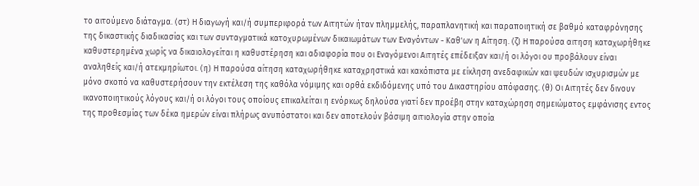το αιτούμενο διάταγμα. (στ) Η διαγωγή και/ή συμπεριφορά των Αιτητών ήταν πλημμελής, παραπλανητική και παραποιητική σε βαθμό καταφρόνησης της δικαστικής διαδικασίας και των συνταγματικά κατοχυρωμένων δικαιωμάτων των Εναγόντων - Καθ'ων η Αίτηση. (ζ) Η παρούσα αιτηση καταχωρήθηκε καθυστερημένα χωρίς να δικαιολογείται η καθυστέρηση και αδιαφορία που οι Εναγόμενοι Αιτητές επέδειξαν και/ή οι λόγοι ου προβάλουν είναι αναληθείς και/ή ατεκμηρίωτοι. (η) Η παρούσα αίτηση καταχωρήθηκε καταχρηστικά και κακόπιστα με είκληση ανεδαφικών και ψευδών ισχυρισμών με μόνο σκοπό να καθυστερήσουν την εκτέλεση της καθόλα νόμιμης και ορθά εκδιδόμενης υπό του Δικαστηρίου απόφασης. (θ) Οι Αιτητές δεν δινουν ικανοποιητικούς λόγους και/ή οι λόγοι τους οποίους επικαλείται η ενόρκως δηλούσα γιατί δεν προέβη στην καταχώρηση σημειώματος εμφάνισης εντος της προθεσμίας των δέκα ημερών είναι πλήρως ανυπόστατοι και δεν αποτελούν βάσιμη αιτιολογία στην οποία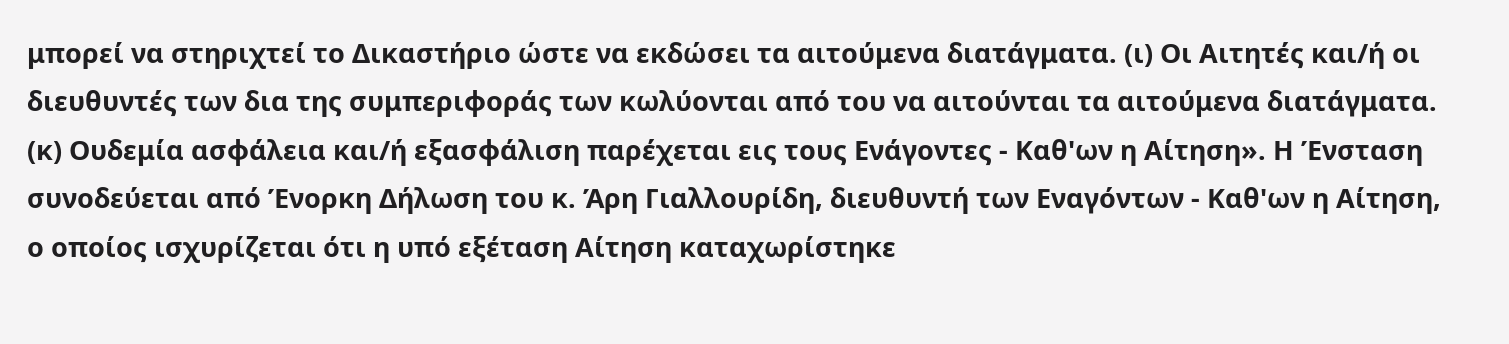μπορεί να στηριχτεί το Δικαστήριο ώστε να εκδώσει τα αιτούμενα διατάγματα. (ι) Οι Αιτητές και/ή οι διευθυντές των δια της συμπεριφοράς των κωλύονται από του να αιτούνται τα αιτούμενα διατάγματα. (κ) Ουδεμία ασφάλεια και/ή εξασφάλιση παρέχεται εις τους Ενάγοντες - Καθ'ων η Αίτηση». Η Ένσταση συνοδεύεται από Ένορκη Δήλωση του κ. Άρη Γιαλλουρίδη, διευθυντή των Εναγόντων - Καθ'ων η Αίτηση, ο οποίος ισχυρίζεται ότι η υπό εξέταση Αίτηση καταχωρίστηκε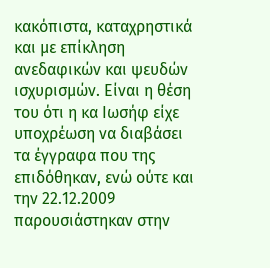κακόπιστα, καταχρηστικά και με επίκληση ανεδαφικών και ψευδών ισχυρισμών. Είναι η θέση του ότι η κα Ιωσήφ είχε υποχρέωση να διαβάσει τα έγγραφα που της επιδόθηκαν, ενώ ούτε και την 22.12.2009 παρουσιάστηκαν στην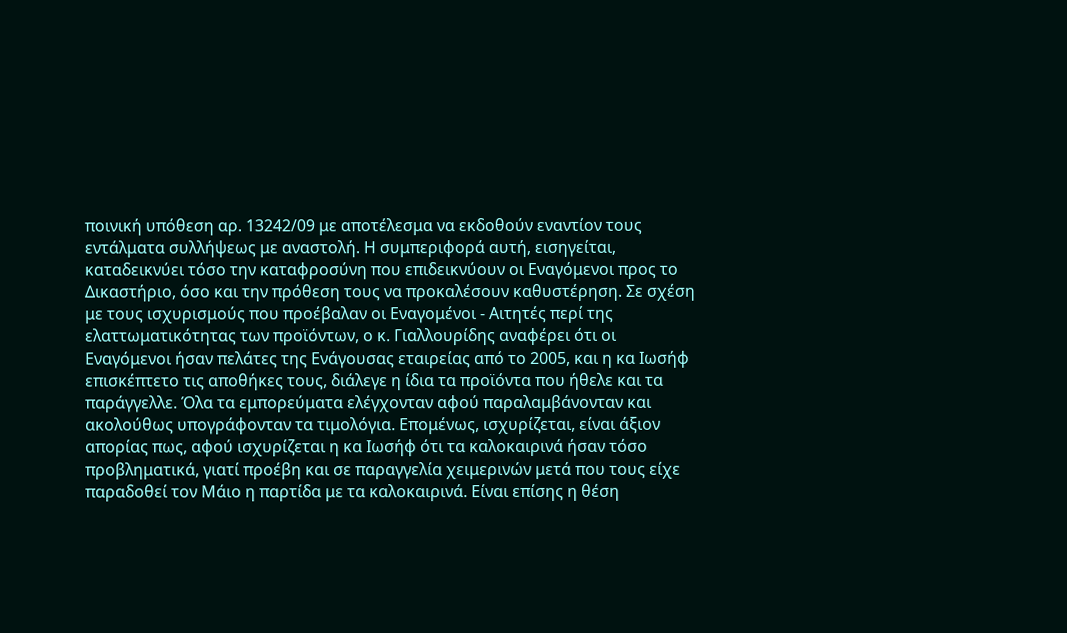ποινική υπόθεση αρ. 13242/09 με αποτέλεσμα να εκδοθούν εναντίον τους εντάλματα συλλήψεως με αναστολή. Η συμπεριφορά αυτή, εισηγείται, καταδεικνύει τόσο την καταφροσύνη που επιδεικνύουν οι Εναγόμενοι προς το Δικαστήριο, όσο και την πρόθεση τους να προκαλέσουν καθυστέρηση. Σε σχέση με τους ισχυρισμούς που προέβαλαν οι Εναγομένοι - Αιτητές περί της ελαττωματικότητας των προϊόντων, ο κ. Γιαλλουρίδης αναφέρει ότι οι Εναγόμενοι ήσαν πελάτες της Ενάγουσας εταιρείας από το 2005, και η κα Ιωσήφ επισκέπτετο τις αποθήκες τους, διάλεγε η ίδια τα προϊόντα που ήθελε και τα παράγγελλε. Όλα τα εμπορεύματα ελέγχονταν αφού παραλαμβάνονταν και ακολούθως υπογράφονταν τα τιμολόγια. Επομένως, ισχυρίζεται, είναι άξιον απορίας πως, αφού ισχυρίζεται η κα Ιωσήφ ότι τα καλοκαιρινά ήσαν τόσο προβληματικά, γιατί προέβη και σε παραγγελία χειμερινών μετά που τους είχε παραδοθεί τον Μάιο η παρτίδα με τα καλοκαιρινά. Είναι επίσης η θέση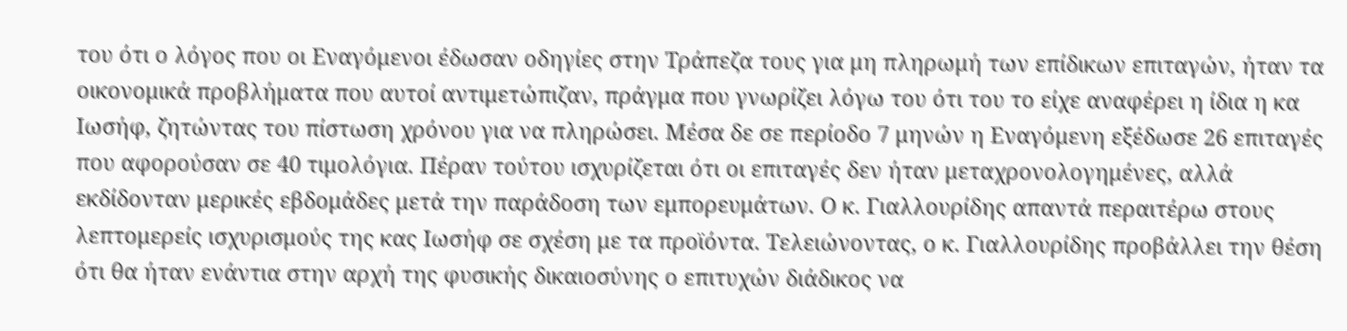του ότι ο λόγος που οι Εναγόμενοι έδωσαν οδηγίες στην Τράπεζα τους για μη πληρωμή των επίδικων επιταγών, ήταν τα οικονομικά προβλήματα που αυτοί αντιμετώπιζαν, πράγμα που γνωρίζει λόγω του ότι του το είχε αναφέρει η ίδια η κα Ιωσήφ, ζητώντας του πίστωση χρόνου για να πληρώσει. Μέσα δε σε περίοδο 7 μηνών η Εναγόμενη εξέδωσε 26 επιταγές που αφορούσαν σε 40 τιμολόγια. Πέραν τούτου ισχυρίζεται ότι οι επιταγές δεν ήταν μεταχρονολογημένες, αλλά εκδίδονταν μερικές εβδομάδες μετά την παράδοση των εμπορευμάτων. Ο κ. Γιαλλουρίδης απαντά περαιτέρω στους λεπτομερείς ισχυρισμούς της κας Ιωσήφ σε σχέση με τα προϊόντα. Τελειώνοντας, ο κ. Γιαλλουρίδης προβάλλει την θέση ότι θα ήταν ενάντια στην αρχή της φυσικής δικαιοσύνης ο επιτυχών διάδικος να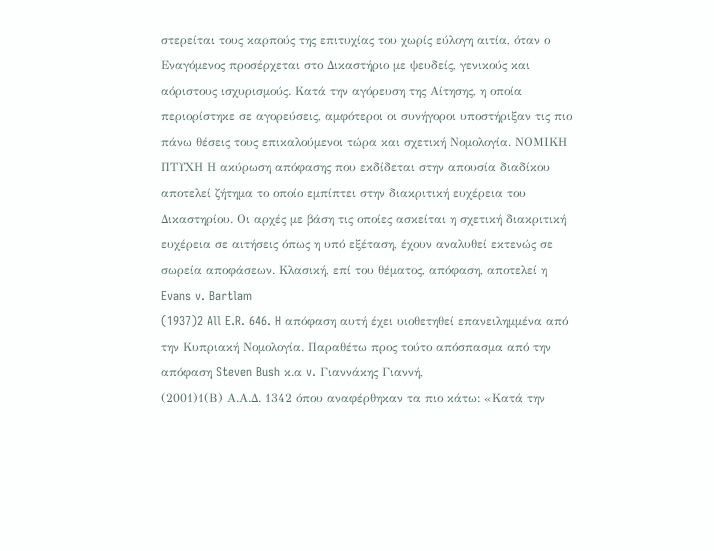στερείται τους καρπούς της επιτυχίας του χωρίς εύλογη αιτία, όταν ο Εναγόμενος προσέρχεται στο Δικαστήριο με ψευδείς, γενικούς και αόριστους ισχυρισμούς. Κατά την αγόρευση της Αίτησης, η οποία περιορίστηκε σε αγορεύσεις, αμφότεροι οι συνήγοροι υποστήριξαν τις πιο πάνω θέσεις τους επικαλούμενοι τώρα και σχετική Νομολογία. ΝΟΜΙΚΗ ΠΤΥΧΗ Η ακύρωση απόφασης που εκδίδεται στην απουσία διαδίκου αποτελεί ζήτημα το οποίο εμπίπτει στην διακριτική ευχέρεια του Δικαστηρίου. Οι αρχές με βάση τις οποίες ασκείται η σχετική διακριτική ευχέρεια σε αιτήσεις όπως η υπό εξέταση, έχουν αναλυθεί εκτενώς σε σωρεία αποφάσεων. Κλασική, επί του θέματος, απόφαση, αποτελεί η Evans v. Bartlam
(1937)2 All E.R. 646. H απόφαση αυτή έχει υιοθετηθεί επανειλημμένα από την Κυπριακή Νομολογία. Παραθέτω προς τούτο απόσπασμα από την απόφαση Steven Bush κ.α v. Γιαννάκης Γιαννή,
(2001)1(Β) Α.Α.Δ. 1342 όπου αναφέρθηκαν τα πιο κάτω: «Κατά την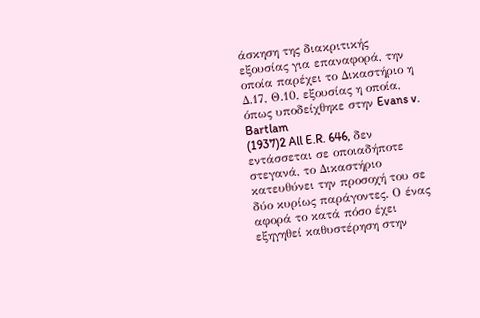άσκηση της διακριτικής εξουσίας για επαναφορά, την οποία παρέχει το Δικαστήριο η Δ.17, Θ.10, εξουσίας η οποία, όπως υποδείχθηκε στην Evans v. Bartlam
(1937)2 All E.R. 646, δεν εντάσσεται σε οποιαδήποτε στεγανά, το Δικαστήριο κατευθύνει την προσοχή του σε δύο κυρίως παράγοντες. Ο ένας αφορά το κατά πόσο έχει εξηγηθεί καθυστέρηση στην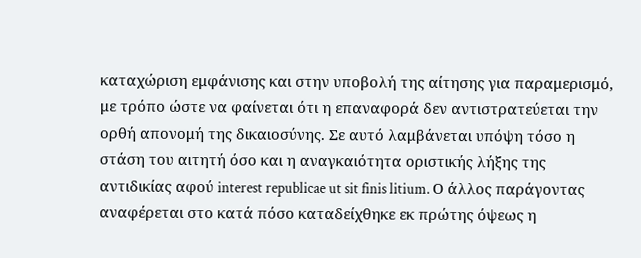καταχώριση εμφάνισης και στην υποβολή της αίτησης για παραμερισμό, με τρόπο ώστε να φαίνεται ότι η επαναφορά δεν αντιστρατεύεται την ορθή απονομή της δικαιοσύνης. Σε αυτό λαμβάνεται υπόψη τόσο η στάση του αιτητή όσο και η αναγκαιότητα οριστικής λήξης της αντιδικίας αφού interest republicae ut sit finis litium. Ο άλλος παράγοντας αναφέρεται στο κατά πόσο καταδείχθηκε εκ πρώτης όψεως η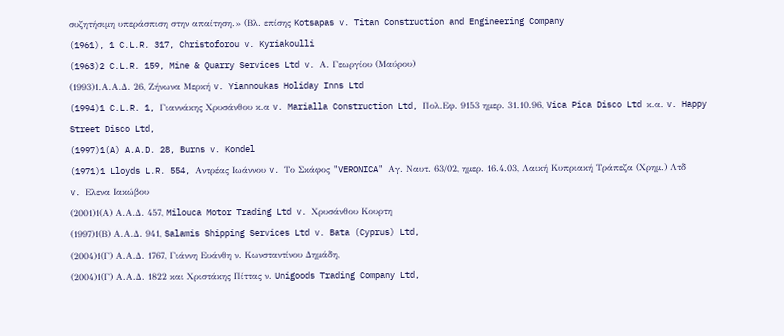συζητήσιμη υπεράσπιση στην απαίτηση.» (Βλ. επίσης Kotsapas v. Titan Construction and Engineering Company
(1961), 1 C.L.R. 317, Christoforou v. Kyriakoulli
(1963)2 C.L.R. 159, Mine & Quarry Services Ltd v. Α. Γεωργίου (Μαύρου)
(1993)1.Α.Α.Δ. 26, Ζήνωνα Μερκή v. Yiannoukas Holiday Inns Ltd
(1994)1 C.L.R. 1, Γιαννάκης Χρυσάνθου κ.α v. Marialla Construction Ltd, Πολ.Εφ. 9153 ημερ. 31.10.96, Vica Pica Disco Ltd κ.α. v. Happy Street Disco Ltd,
(1997)1(A) A.A.D. 28, Burns v. Kondel
(1971)1 Lloyds L.R. 554, Αντρέας Ιωάννου v. Το Σκάφος "VERONICA" Αγ. Ναυτ. 63/02, ημερ. 16.4.03, Λαική Κυπριακή Τράπεζα (Χρημ.) Λτδ v. Ελενα Ιακώβου
(2001)1(Α) Α.Α.Δ. 457, Milouca Motor Trading Ltd v. Χρυσάνθου Κουρτη
(1997)1(Β) Α.Α.Δ. 941, Salamis Shipping Services Ltd v. Bata (Cyprus) Ltd,
(2004)1(Γ) Α.Α.Δ. 1767, Γιάννη Ευάνθη ν. Κωνσταντίνου Δημάδη,
(2004)1(Γ) Α.Α.Δ. 1822 και Χριστάκης Πίττας ν. Unigoods Trading Company Ltd,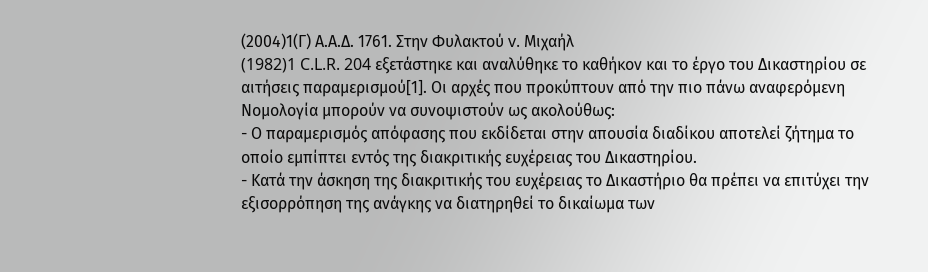(2004)1(Γ) Α.Α.Δ. 1761. Στην Φυλακτού v. Μιχαήλ
(1982)1 C.L.R. 204 εξετάστηκε και αναλύθηκε το καθήκον και το έργο του Δικαστηρίου σε αιτήσεις παραμερισμού[1]. Οι αρχές που προκύπτουν από την πιο πάνω αναφερόμενη Νομολογία μπορούν να συνοψιστούν ως ακολούθως:
- Ο παραμερισμός απόφασης που εκδίδεται στην απουσία διαδίκου αποτελεί ζήτημα το οποίο εμπίπτει εντός της διακριτικής ευχέρειας του Δικαστηρίου.
- Κατά την άσκηση της διακριτικής του ευχέρειας το Δικαστήριο θα πρέπει να επιτύχει την εξισορρόπηση της ανάγκης να διατηρηθεί το δικαίωμα των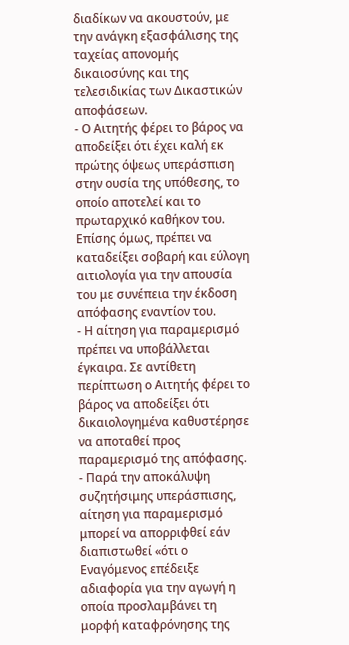διαδίκων να ακουστούν, με την ανάγκη εξασφάλισης της ταχείας απονομής δικαιοσύνης και της τελεσιδικίας των Δικαστικών αποφάσεων.
- Ο Αιτητής φέρει το βάρος να αποδείξει ότι έχει καλή εκ πρώτης όψεως υπεράσπιση στην ουσία της υπόθεσης, το οποίο αποτελεί και το πρωταρχικό καθήκον του. Επίσης όμως, πρέπει να καταδείξει σοβαρή και εύλογη αιτιολογία για την απουσία του με συνέπεια την έκδοση απόφασης εναντίον του.
- Η αίτηση για παραμερισμό πρέπει να υποβάλλεται έγκαιρα. Σε αντίθετη περίπτωση ο Αιτητής φέρει το βάρος να αποδείξει ότι δικαιολογημένα καθυστέρησε να αποταθεί προς παραμερισμό της απόφασης.
- Παρά την αποκάλυψη συζητήσιμης υπεράσπισης, αίτηση για παραμερισμό μπορεί να απορριφθεί εάν διαπιστωθεί «ότι ο Εναγόμενος επέδειξε αδιαφορία για την αγωγή η οποία προσλαμβάνει τη μορφή καταφρόνησης της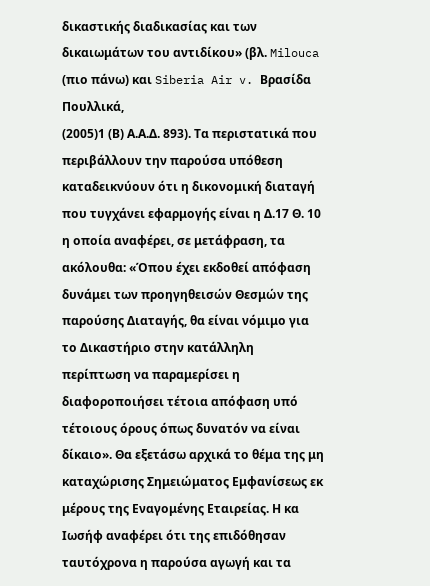δικαστικής διαδικασίας και των δικαιωμάτων του αντιδίκου» (βλ. Milouca (πιο πάνω) και Siberia Air v. Βρασίδα Πουλλικά,
(2005)1 (Β) Α.Α.Δ. 893). Τα περιστατικά που περιβάλλουν την παρούσα υπόθεση καταδεικνύουν ότι η δικονομική διαταγή που τυγχάνει εφαρμογής είναι η Δ.17 Θ. 10 η οποία αναφέρει, σε μετάφραση, τα ακόλουθα: «Όπου έχει εκδοθεί απόφαση δυνάμει των προηγηθεισών Θεσμών της παρούσης Διαταγής, θα είναι νόμιμο για το Δικαστήριο στην κατάλληλη περίπτωση να παραμερίσει η διαφοροποιήσει τέτοια απόφαση υπό τέτοιους όρους όπως δυνατόν να είναι δίκαιο». Θα εξετάσω αρχικά το θέμα της μη καταχώρισης Σημειώματος Εμφανίσεως εκ μέρους της Εναγομένης Εταιρείας. Η κα Ιωσήφ αναφέρει ότι της επιδόθησαν ταυτόχρονα η παρούσα αγωγή και τα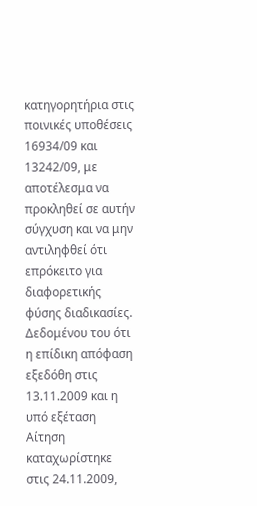κατηγορητήρια στις ποινικές υποθέσεις 16934/09 και 13242/09, με αποτέλεσμα να προκληθεί σε αυτήν σύγχυση και να μην αντιληφθεί ότι επρόκειτο για διαφορετικής φύσης διαδικασίες. Δεδομένου του ότι η επίδικη απόφαση εξεδόθη στις 13.11.2009 και η υπό εξέταση Αίτηση καταχωρίστηκε στις 24.11.2009,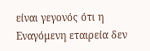είναι γεγονός ότι η Εναγόμενη εταιρεία δεν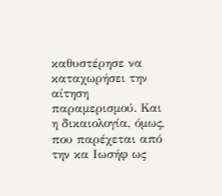καθυστέρησε να καταχωρήσει την αίτηση παραμερισμού. Και η δικαιολογία, όμως, που παρέχεται από την κα Ιωσήφ ως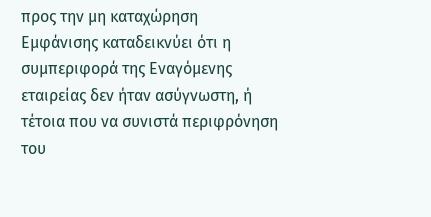προς την μη καταχώρηση Εμφάνισης καταδεικνύει ότι η συμπεριφορά της Εναγόμενης εταιρείας δεν ήταν ασύγνωστη, ή τέτοια που να συνιστά περιφρόνηση του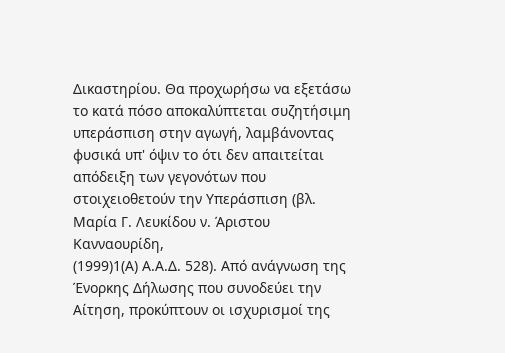Δικαστηρίου. Θα προχωρήσω να εξετάσω το κατά πόσο αποκαλύπτεται συζητήσιμη υπεράσπιση στην αγωγή, λαμβάνοντας φυσικά υπ' όψιν το ότι δεν απαιτείται απόδειξη των γεγονότων που στοιχειοθετούν την Υπεράσπιση (βλ. Μαρία Γ. Λευκίδου ν. Άριστου Κανναουρίδη,
(1999)1(Α) Α.Α.Δ. 528). Από ανάγνωση της Ένορκης Δήλωσης που συνοδεύει την Αίτηση, προκύπτουν οι ισχυρισμοί της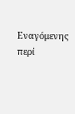Εναγόμενης περί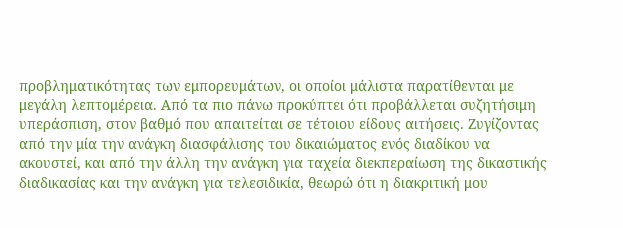προβληματικότητας των εμπορευμάτων, οι οποίοι μάλιστα παρατίθενται με μεγάλη λεπτομέρεια. Από τα πιο πάνω προκύπτει ότι προβάλλεται συζητήσιμη υπεράσπιση, στον βαθμό που απαιτείται σε τέτοιου είδους αιτήσεις. Ζυγίζοντας από την μία την ανάγκη διασφάλισης του δικαιώματος ενός διαδίκου να ακουστεί, και από την άλλη την ανάγκη για ταχεία διεκπεραίωση της δικαστικής διαδικασίας και την ανάγκη για τελεσιδικία, θεωρώ ότι η διακριτική μου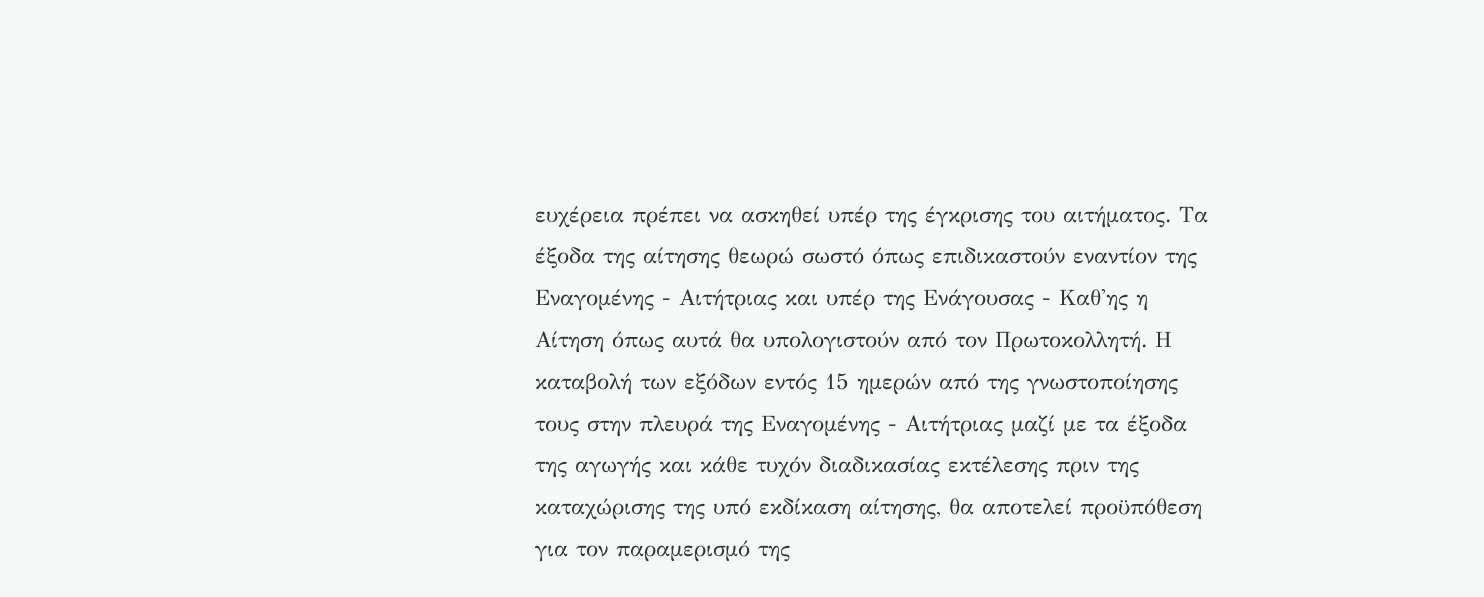ευχέρεια πρέπει να ασκηθεί υπέρ της έγκρισης του αιτήματος. Τα έξοδα της αίτησης θεωρώ σωστό όπως επιδικαστούν εναντίον της Εναγομένης - Αιτήτριας και υπέρ της Ενάγουσας - Καθ'ης η Αίτηση όπως αυτά θα υπολογιστούν από τον Πρωτοκολλητή. Η καταβολή των εξόδων εντός 15 ημερών από της γνωστοποίησης τους στην πλευρά της Εναγομένης - Αιτήτριας μαζί με τα έξοδα της αγωγής και κάθε τυχόν διαδικασίας εκτέλεσης πριν της καταχώρισης της υπό εκδίκαση αίτησης, θα αποτελεί προϋπόθεση για τον παραμερισμό της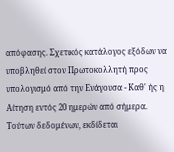απόφασης. Σχετικός κατάλογος εξόδων να υποβληθεί στον Πρωτοκολλητή προς υπολογισμό από την Ενάγουσα - Καθ' ής η Αίτηση εντός 20 ημερών από σήμερα. Τούτων δεδομένων, εκδίδεται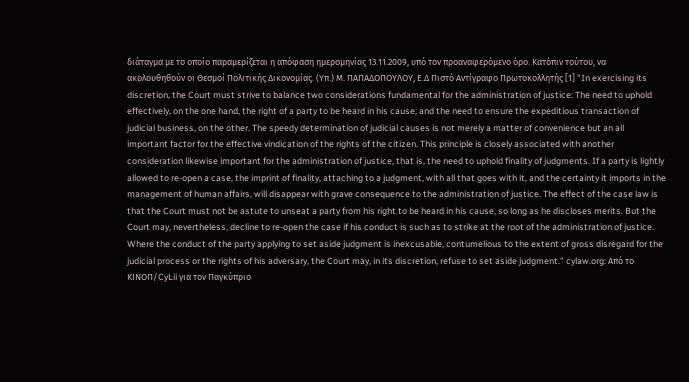διάταγμα με το οποίο παραμερίζεται η απόφαση ημερομηνίας 13.11.2009, υπό τον προαναφερόμενο όρο. Κατόπιν τούτου, να ακολουθηθούν οι Θεσμοί Πολιτικής Δικονομίας. (Υπ.) Μ. ΠΑΠΑΔΟΠΟΥΛΟΥ, Ε.Δ Πιστό Αντίγραφο Πρωτοκολλητής [1] "In exercising its discretion, the Court must strive to balance two considerations fundamental for the administration of justice: The need to uphold effectively, on the one hand, the right of a party to be heard in his cause, and the need to ensure the expeditious transaction of judicial business, on the other. The speedy determination of judicial causes is not merely a matter of convenience but an all important factor for the effective vindication of the rights of the citizen. This principle is closely associated with another consideration likewise important for the administration of justice, that is, the need to uphold finality of judgments. If a party is lightly allowed to re-open a case, the imprint of finality, attaching to a judgment, with all that goes with it, and the certainty it imports in the management of human affairs, will disappear with grave consequence to the administration of justice. The effect of the case law is that the Court must not be astute to unseat a party from his right to be heard in his cause, so long as he discloses merits. But the Court may, nevertheless, decline to re-open the case if his conduct is such as to strike at the root of the administration of justice. Where the conduct of the party applying to set aside judgment is inexcusable, contumelious to the extent of gross disregard for the judicial process or the rights of his adversary, the Court may, in its discretion, refuse to set aside judgment." cylaw.org: Από το ΚΙΝOΠ/CyLii για τον Παγκύπριο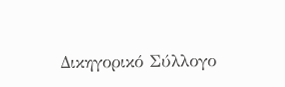Δικηγορικό Σύλλογο